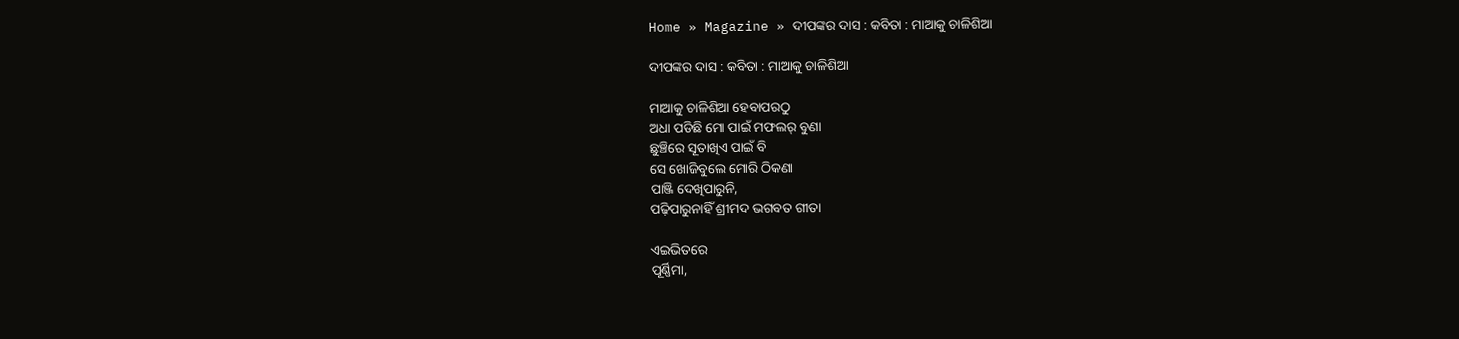Home » Magazine » ଦୀପଙ୍କର ଦାସ : କବିତା : ମାଆକୁ ଚାଳିଶିଆ

ଦୀପଙ୍କର ଦାସ : କବିତା : ମାଆକୁ ଚାଳିଶିଆ

ମାଆକୁ ଚାଳିଶିଆ ହେବାପରଠୁ
ଅଧା ପଡିଛି ମୋ ପାଇଁ ମଫଲର୍ ବୁଣା
ଛୁଞ୍ଚିରେ ସୂତାଖିଏ ପାଇଁ ବି
ସେ ଖୋଜିବୁଲେ ମୋରି ଠିକଣା
ପାଞ୍ଜି ଦେଖିପାରୁନି,
ପଢ଼ିପାରୁନାହିଁ ଶ୍ରୀମଦ ଭଗବତ ଗୀତା

ଏଇଭିତରେ
ପୂର୍ଣ୍ଣିମା,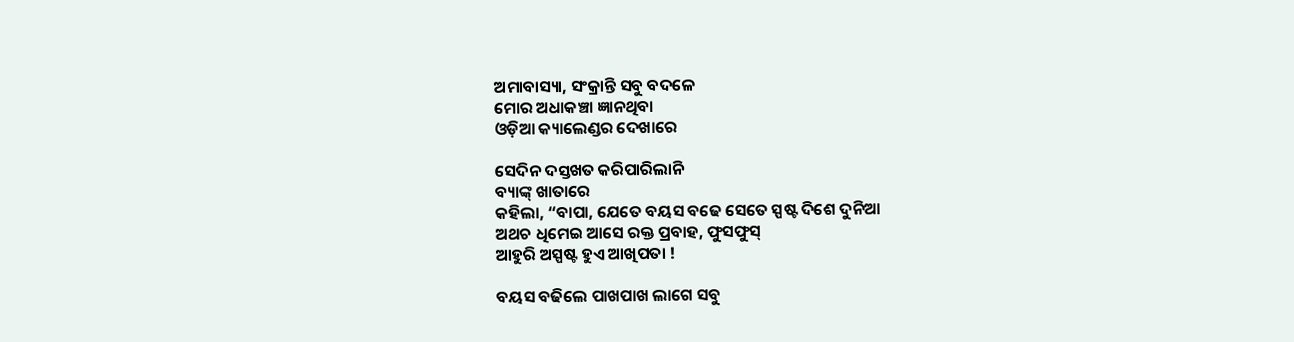ଅମାବାସ୍ୟା, ସଂକ୍ରାନ୍ତି ସବୁ ବଦଳେ
ମୋର ଅଧାକଞ୍ଚା ଜ୍ଞାନଥିବା
ଓଡ଼ିଆ କ୍ୟାଲେଣ୍ଡର ଦେଖାରେ

ସେଦିନ ଦସ୍ତଖତ କରିପାରିଲାନି
ବ୍ୟାଙ୍କ୍ ଖାତାରେ
କହିଲା, “ବାପା, ଯେତେ ବୟସ ବଢେ ସେତେ ସ୍ପଷ୍ଟ ଦିଶେ ଦୁନିଆ
ଅଥଚ ଧିମେଇ ଆସେ ରକ୍ତ ପ୍ରବାହ, ଫୁସଫୁସ୍
ଆହୁରି ଅସ୍ପଷ୍ଟ ହୁଏ ଆଖିପତା !

ବୟସ ବଢିଲେ ପାଖପାଖ ଲାଗେ ସବୁ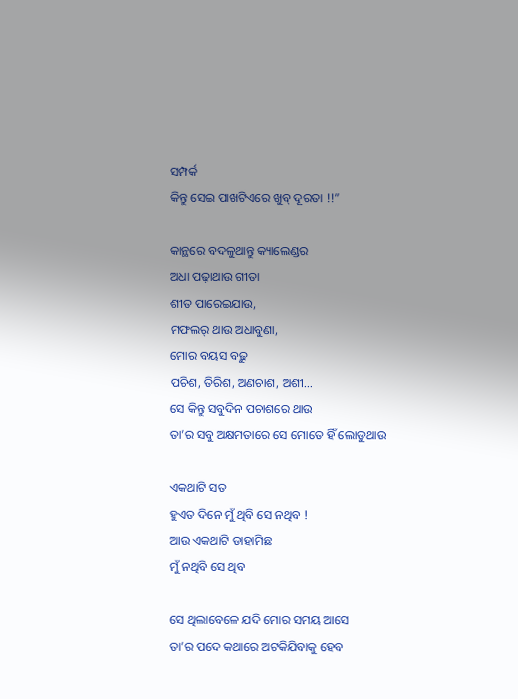ସମ୍ପର୍କ
କିନ୍ତୁ ସେଇ ପାଖଟିଏରେ ଖୁବ୍ ଦୂରତା !!”

କାନ୍ଥରେ ବଦଳୁଥାନ୍ତୁ କ୍ୟାଲେଣ୍ଡର
ଅଧା ପଢ଼ାଥାଉ ଗୀତା
ଶୀତ ପାରେଇଯାଉ,
ମଫଲର୍ ଥାଉ ଅଧାବୁଣା,
ମୋର ବୟସ ବଢ଼ୁ
ପଚିଶ, ତିରିଶ, ଅଣଚାଶ, ଅଶୀ…
ସେ କିନ୍ତୁ ସବୁଦିନ ପଚାଶରେ ଥାଉ
ତା’ର ସବୁ ଅକ୍ଷମତାରେ ସେ ମୋତେ ହିଁ ଲୋଡୁଥାଉ

ଏକଥାଟି ସତ
ହୁଏତ ଦିନେ ମୁଁ ଥିବି ସେ ନଥିବ !
ଆଉ ଏକଥାଟି ଡାହାମିଛ
ମୁଁ ନଥିବି ସେ ଥିବ

ସେ ଥିଲାବେଳେ ଯଦି ମୋର ସମୟ ଆସେ
ତା’ର ପଦେ କଥାରେ ଅଟକିଯିବାକୁ ହେବ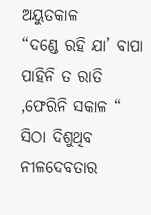ଅୟୁତକାଳ
“ଦଣ୍ଡେ ରହି ଯା’ ବାପା
ପାହିନି ତ ରାତି ,ଫେରିନି ସକାଳ “
ସିଠା ଦିଶୁଥିବ ନୀଳଦେବତାର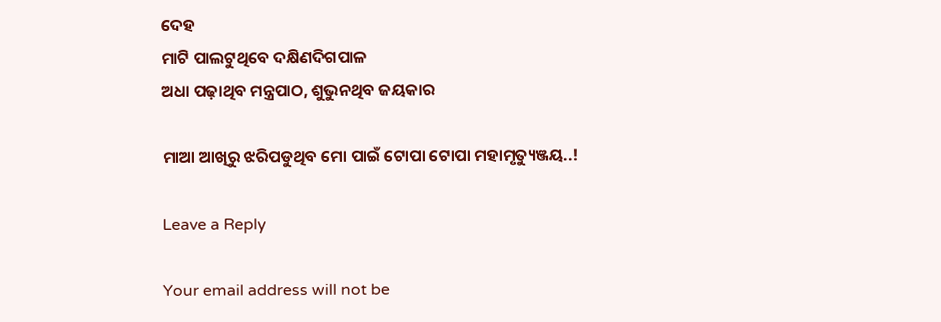ଦେହ
ମାଟି ପାଲଟୁଥିବେ ଦକ୍ଷିଣଦିଗପାଳ
ଅଧା ପଢ଼ାଥିବ ମନ୍ତ୍ରପାଠ, ଶୁଭୁନଥିବ ଜୟକାର

ମାଆ ଆଖିରୁ ଝରିପଡୁଥିବ ମୋ ପାଇଁ ଟୋପା ଟୋପା ମହାମୃତ୍ୟୁଞ୍ଜୟ..!

Leave a Reply

Your email address will not be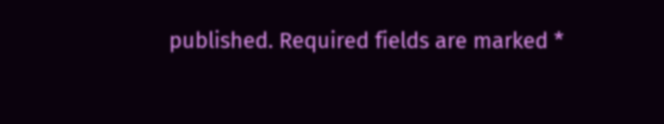published. Required fields are marked *